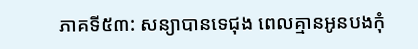ភាគទី៥៣: សន្យាបានទេជុង ពេលគ្មានអូនបងកុំ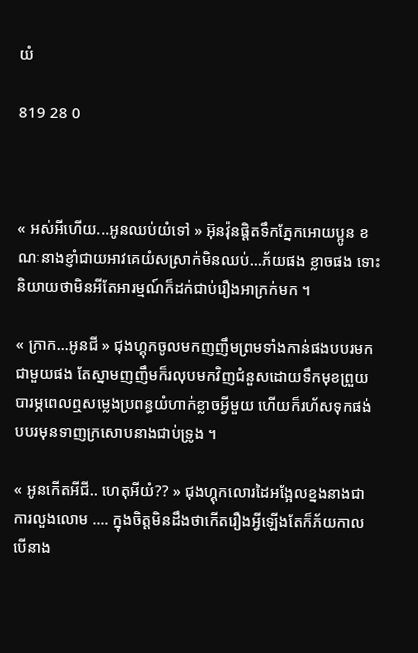យំ

819 28 0



« អស់អីហើយ...អូនឈប់យំទៅ » អ៊ុនវ៉ុនផ្ដិតទឹកភ្នែកអោយប្អូន ខណៈនាងខ្ញាំជាយអាវគេយំសស្រាក់មិនឈប់...ភ័យផង ខ្លាចផង ទោះនិយាយថាមិនអីតែអារម្មណ៍ក៏ដក់ជាប់រឿងអាក្រក់មក ។

« ក្រាក...អូនជី » ជុងហ្គុកចូលមកញញឹមព្រមទាំងកាន់ផងបបរមកជាមួយផង តែស្នាមញញឹមក៏រលុបមកវិញជំនួសដោយទឹកមុខព្រួយបារម្ភពេលឮសម្លេងប្រពន្ធយំហាក់ខ្លាចអ្វីមួយ ហើយក៏រហ័សទុកផង់បបរមុនទាញក្រសោបនាងជាប់ទ្រូង ។

« អូនកើតអីជី.. ហេតុអីយំ?? » ជុងហ្គុកលោរដៃអង្អែលខ្នងនាងជាការលួងលោម .... ក្នុងចិត្តមិនដឹងថាកើតរឿងអ្វីឡើងតែក៏ភ័យកាលបើនាង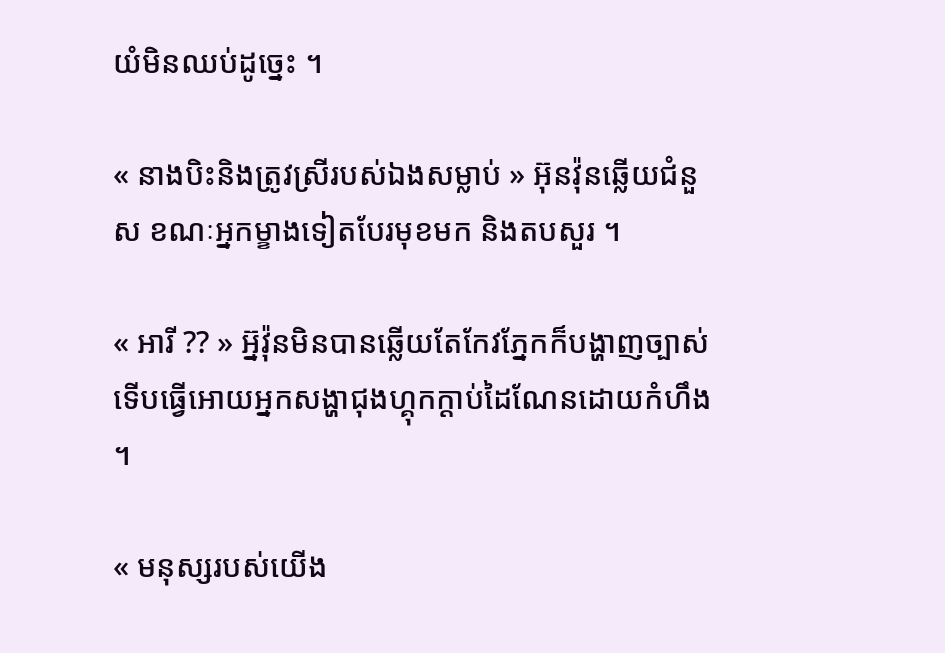យំមិនឈប់ដូច្នេះ ។

« នាងបិះនិងត្រូវស្រីរបស់ឯងសម្លាប់ » អ៊ុនវ៉ុនឆ្លើយជំនួស ខណៈអ្នកម្ខាងទៀតបែរមុខមក និងតបសួរ ។

« អារី ?? » អ៊្នវ៉ុនមិនបានឆ្លើយតែកែវភ្នែកក៏បង្ហាញច្បាស់ ទើបធ្វើអោយអ្នកសង្ហាជុងហ្គុកក្ដាប់ដៃណែនដោយកំហឹង ។

« មនុស្សរបស់យើង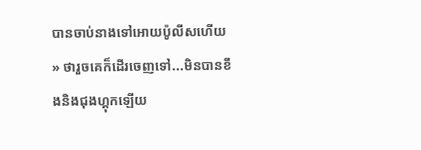បានចាប់នាងទៅអោយប៉ូលីសហើយ » ថារួចគេក៏ដើរចេញទៅ...មិនបានខឹងនិងជុងហ្គុកឡើយ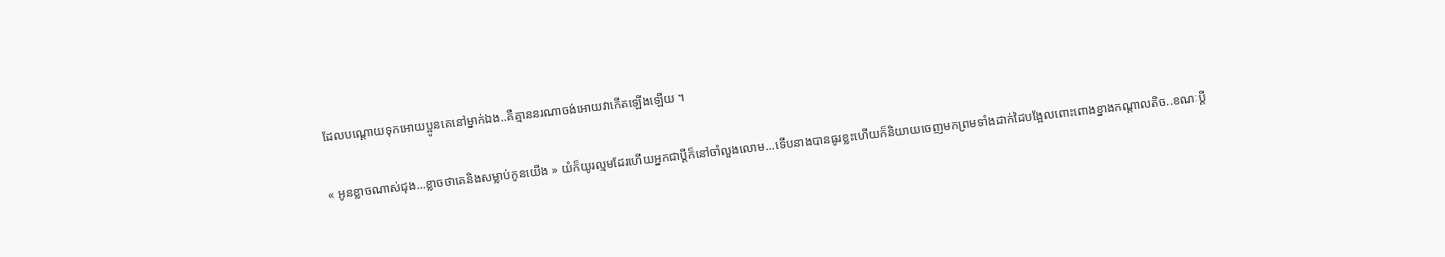ដែលបណ្ដោយទុកអោយប្អូនគេនៅម្នាក់ឯង..គឺគ្មាននរណាចង់អោយវាកើតឡើងឡើយ ។

« អូនខ្លាចណាស់ជុង...ខ្លាចថាគេនិងសម្លាប់កូនយើង » យំក៏យូរល្មមដែរហើយអ្នកជាប្ដីក៏នៅចាំលួងលោម...ទើបនាងបានធូរខ្លះហើយក៏និយាយចេញមកព្រមទាំងដាក់ដៃបង្អែលពោះពោងខ្នាងកណ្ដាលតិច..ខណៈប្ដី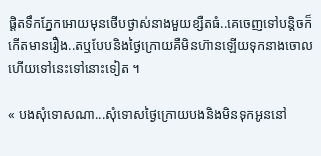ផ្ដិតទឹកភ្នែកអោយមុនថើបថ្ងាស់នាងមួយខ្សឺតធំ..គេចេញទៅបន្ដិចក៏កើតមានរឿង..តឬបែបនិងថ្ងៃក្រោយគឺមិនហ៊ានឡើយទុកនាងចោលហើយទៅនេះទៅនោះទៀត ។

« បងសុំទោសណា...សុំទោសថ្ងៃក្រោយបងនិងមិនទុកអូននៅ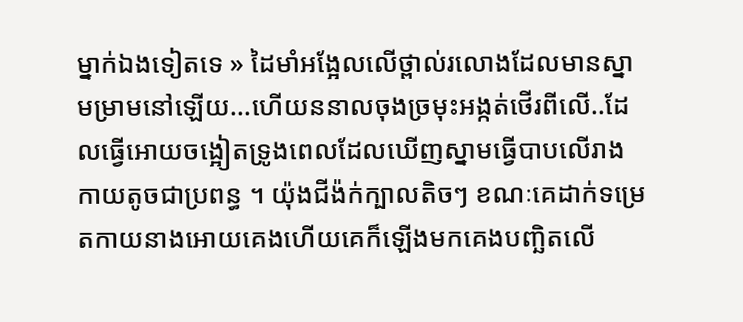ម្នាក់ឯងទៀតទេ » ដៃមាំអង្អែលលើថ្ពាល់រលោងដែលមានស្នាមម្រាមនៅឡើយ...ហើយននាលចុងច្រមុះអង្កត់ថើរពីលើ..ដែលធ្វើអោយចង្អៀតទ្រូងពេលដែលឃើញស្នាមធ្វើបាបលើរាងកាយតូចជាប្រពន្ធ ។ យ៉ុងជីង៉ក់ក្បាលតិចៗ ខណៈគេដាក់ទម្រេតកាយនាងអោយគេងហើយគេក៏ឡើងមកគេងបញ្ឆិតលើ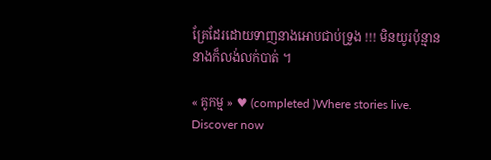គ្រែដែរដោយទាញនាងអោបជាប់ទ្រូង !!! មិនយូរប៉ុន្មាននាងក៏លង់លក់បាត់ ។

« គូកម្ម » ♥ (completed )Where stories live. Discover now